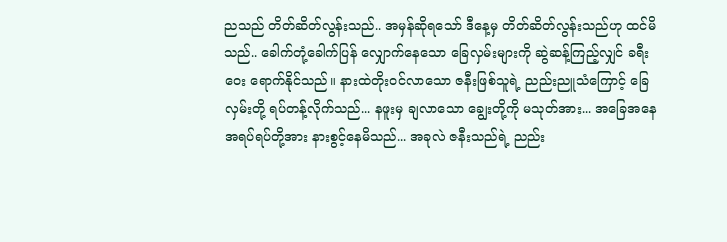ညသည် တိတ်ဆိတ်လွန်းသည်.. အမှန်ဆိုရသော် ဒီနေ့မှ တိတ်ဆိတ်လွန်းသည်ဟု ထင်မိသည်.. ခေါက်တုံ့ခေါက်ပြန် လျှောက်နေသော ခြေလှမ်းများကို ဆွဲဆန့်ကြည့်လျှင် ခရီးဝေး ရောက်နိုင်သည်။ နားထဲတိုးဝင်လာသော ဇနီးဖြစ်သူရဲ့ ညည်းညူသံကြောင့် ခြေလှမ်းတို့ ရပ်တန့်လိုက်သည်... နဖူးမှ ချလာသော ချွေးတို့ကို မသုတ်အား... အခြေအနေအရပ်ရပ်တို့အား နားစွင့်နေမိသည်... အခုလဲ ဇနီးသည်ရဲ့ ညည်း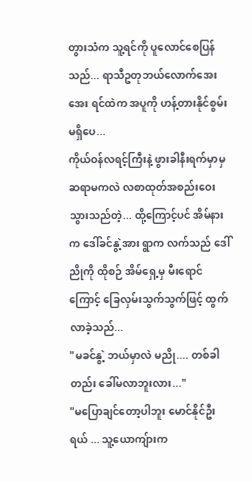တွားသံက သူ့ရင်ကို ပူလောင်စေပြန်သည်... ရာသီဥတုဘယ်လောက်အေးအေး ရင်ထဲက အပူကို ဟန့်တားနိုင်စွမ်းမရှိပေ...
ကိုယ်ဝန်လရင့်ကြီးနဲ့ ဖွားခါနီးရက်မှာမှ ဆရာမကလဲ လစာထုတ်အစည်းဝေးသွားသည်တဲ့... ထို့ကြောင့်ပင် အိမ်နားက ဒေါ်ခင်နွဲ့အား ရွာက လက်သည် ဒေါ်ညိုကို ထိုစဉ် အိမ်ရှေ့မှ မီးရောင်ကြောင့် ခြေလှမ်းသွက်သွက်ဖြင့် ထွက်လာခဲ့သည်...
"မခင်နွဲ့ ဘယ်မှာလဲ မညို.... တစ်ခါတည်း ခေါ်မလာဘူးလား..."
"မပြောချင်တော့ပါဘူး မောင်နိုင်ဦးရယ် ... သူ့ယောကျ်ားက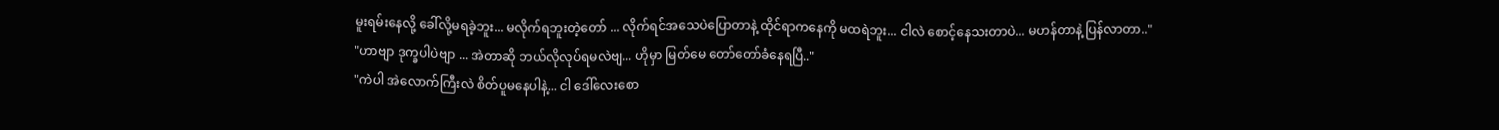မူးရမ်းနေလို့ ခေါ်လို့မရခဲ့ဘူး... မလိုက်ရဘူးတဲ့တော် ... လိုက်ရင်အသေပဲပြောတာနဲ့ ထိုင်ရာကနေကို မထရဲဘူး... ငါလဲ စောင့်နေသးတာပဲ... မဟန်တာနဲ့ ပြန်လာတာ.."
"ဟာဗျာ ဒုက္ခပါပဲဗျာ ... အဲတာဆို ဘယ်လိုလုပ်ရမလဲဗျ... ဟိုမှာ မြတ်မေ တော်တော်ခံနေရပြီ.."
"ကဲပါ အဲလောက်ကြီးလဲ စိတ်ပူမနေပါနဲ့... ငါ ဒေါ်လေးစော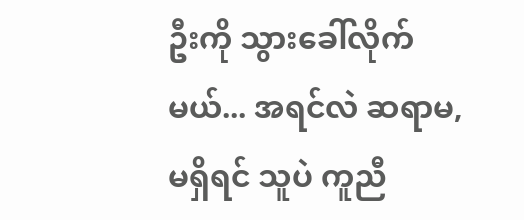ဦးကို သွားခေါ်လိုက်မယ်... အရင်လဲ ဆရာမ, မရှိရင် သူပဲ ကူညီ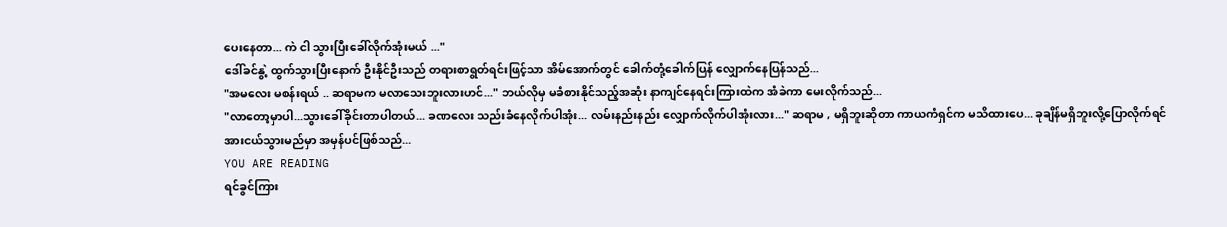ပေးနေတာ... ကဲ ငါ သွားပြီးခေါ်လိုက်အုံးမယ် ..."
ဒေါ်ခင်နွဲ့ ထွက်သွားပြီးနောက် ဦးနိုင်ဦးသည် တရားစာရွတ်ရင်းဖြင့်သာ အိမ်အောက်တွင် ခေါက်တုံ့ခေါက်ပြန် လျှောက်နေပြန်သည်...
"အမလေး မစန်းရယ် .. ဆရာမက မလာသေးဘူးလားဟင်..." ဘယ်လိုမှ မခံစားနိုင်သည့်အဆုံး နာကျင်နေရင်းကြားထဲက အံခဲကာ မေးလိုက်သည်...
"လာတော့မှာပါ...သွားခေါ်ခိုင်းတာပါတယ်... ခဏလေး သည်းခံနေလိုက်ပါအုံး... လမ်းနည်းနည်း လျှောက်လိုက်ပါအုံးလား..." ဆရာမ , မရှိဘူးဆိုတာ ကာယကံရှင်က မသိထားပေ... ခုချိန်မရှိဘူးလို့ပြောလိုက်ရင် အားငယ်သွားမည်မှာ အမှန်ပင်ဖြစ်သည်...
YOU ARE READING
ရင်ခွင်ကြား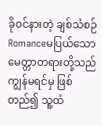ခိုဝင်နားတဲ့ ချစ်သံစဉ်
Romanceမပြယ်သော မေတ္တာတရားတို့သည် ကျွန်မရင်မှ ဖြစ်တည်၍ သူ့ထံ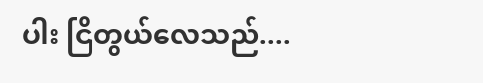ပါး ငြိတွယ်လေသည်....